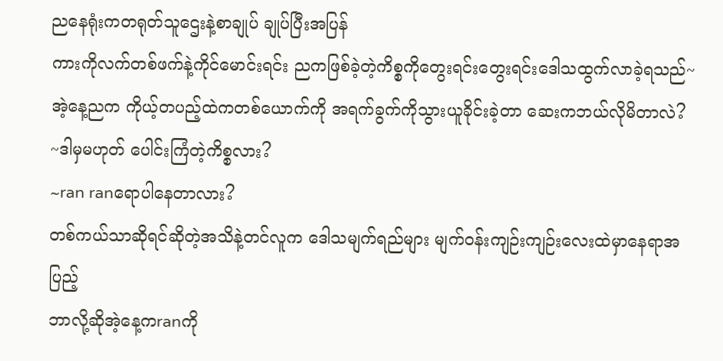ညနေရုံးကတရုတ်သူဌေးနဲ့စာချုပ် ချုပ်ပြီးအပြန်
ကားကိုလက်တစ်ဖက်နဲ့ကိုင်မောင်းရင်း ညကဖြစ်ခဲ့တဲ့ကိစ္စကိုတွေးရင်းတွေးရင်းဒေါသထွက်လာခဲ့ရသည်~အဲ့နေ့ညက ကိုယ့်တပည့်ထဲကတစ်ယောက်ကို အရက်ခွက်ကိုသွားယူခိုင်းခဲ့တာ ဆေးကဘယ်လိုမိတာလဲ?
~ဒါမှမဟုတ် ပေါင်းကြံတဲ့ကိစ္စလား?
~ran ranရောပါနေတာလား?
တစ်ကယ်သာဆိုရင်ဆိုတဲ့အသိနဲ့တင်လူက ဒေါသမျက်ရည်များ မျက်၀န်းကျဉ်းကျဉ်းလေးထဲမှာနေရာအပြည့်
ဘာလို့ဆိုအဲ့နေ့ကranကို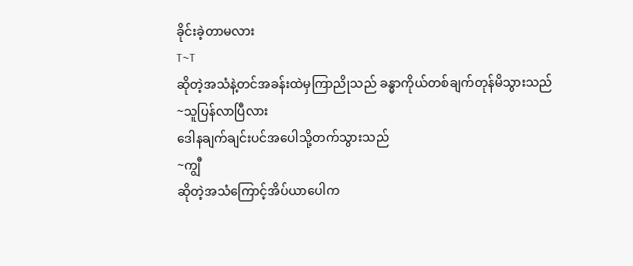ခိုင်းခဲ့တာမလား
T~T
ဆိုတဲ့အသံနဲ့တင်အခန်းထဲမှကြာညိုသည် ခန္ဓာကိုယ်တစ်ချက်တုန်မိသွားသည်
~သူပြန်လာပြီလား
ဒေါနချက်ချင်းပင်အပေါသို့တက်သွားသည်
~ကျွီ
ဆိုတဲ့အသံကြောင့်အိပ်ယာပေါက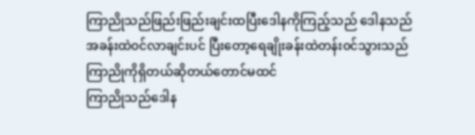ကြာညိုသည်ဖြည်းဖြည်းချင်းထပြီးဒေါနကိုကြည့်သည် ဒေါနသည်အခန်းထဲ၀င်လာချင်းပင် ပြီးတော့ရေချိုးခန်းထဲတန်း၀င်သွားသည် ကြာညိုကိုရှိတယ်ဆိုတယ်တောင်မထင်
ကြာညိုသည်ဒေါန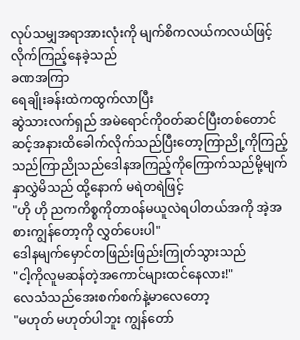လုပ်သမျှအရာအားလုံးကို မျက်စိကလယ်ကလယ်ဖြင့်လိုက်ကြည့်နေခဲ့သည်
ခဏအကြာ
ရေချိုးခန်းထဲကထွက်လာပြီး
ဆွဲသားလက်ရှည် အမဲရောင်ကို၀တ်ဆင်ပြီးတစ်တောင်ဆင့်အနားထိခေါက်လိုက်သည်ပြီးတော့ကြာညို့ကိုကြည့်သည်ကြာညိုသည်ဒေါနအကြည့်ကိုကြောက်သည်မို့မျက်နှာလွှဲမိသည် ထို့နောက် မရဲတရဲဖြင့်
"ဟို ဟို ညကကိစ္စကိုတာ၀န်မယူလဲရပါတယ်အကို အဲ့အစားကျွန်တော့ကို လွှတ်ပေးပါ"
ဒေါနမျက်မှောင်တဖြည်းဖြည်းကြုတ်သွားသည်
"ငါ့ကိုလူမဆန်တဲ့အကောင်များထင်နေလား!"
လေသံသည်အေးစက်စက်နဲ့မာလေတော့
"မဟုတ် မဟုတ်ပါဘူး ကျွန်တော်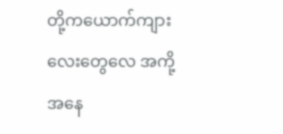တို့ကယောက်ကျားလေးတွေလေ အကို့အနေ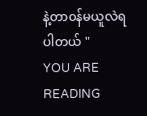နဲ့တာ၀န်မယူလဲရပါတယ် "
YOU ARE READING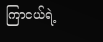ကြာငယ်ရဲ့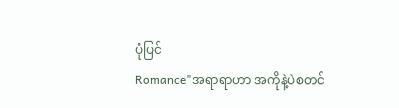ပုံပြင်
Romance"အရာရာဟာ အကိုနဲ့ပဲစတင်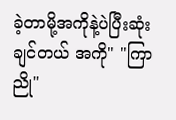ခဲ့တာမို့အကိုနဲ့ပဲပြီးဆုံးချင်တယ် အကို" "ကြာညို"